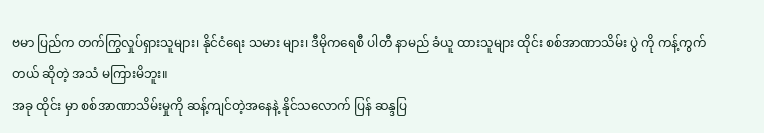ဗမာ ပြည်က တက်ကြွလှုပ်ရှားသူများ၊ နိုင်ငံရေး သမား များ၊ ဒီမိုကရေစီ ပါတီ နာမည် ခံယူ ထားသူများ ထိုင်း စစ်အာဏာသိမ်း ပွဲ ကို ကန့်ကွက်တယ် ဆိုတဲ့ အသံ မကြားမိဘူး။
အခု ထိုင်း မှာ စစ်အာဏာသိမ်းမှုကို ဆန့်ကျင်တဲ့အနေနဲ့ နိုင်သလောက် ပြန် ဆန္ဒပြ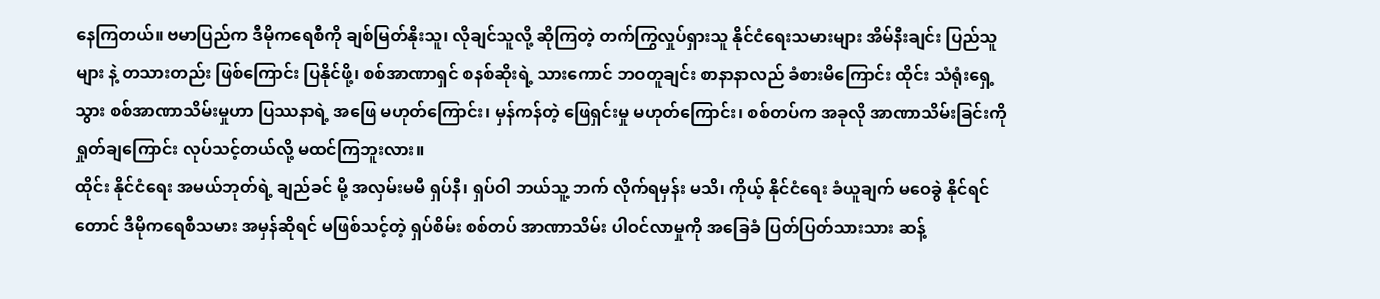နေကြတယ်။ ဗမာပြည်က ဒီမိုကရေစီကို ချစ်မြတ်နိုးသူ၊ လိုချင်သူလို့ ဆိုကြတဲ့ တက်ကြွလှုပ်ရှားသူ နိုင်ငံရေးသမားများ အိမ်နီးချင်း ပြည်သူများ နဲ့ တသားတည်း ဖြစ်ကြောင်း ပြနိုင်ဖို့၊ စစ်အာဏာရှင် စနစ်ဆိုးရဲ့ သားကောင် ဘဝတူချင်း စာနာနာလည် ခံစားမိကြောင်း ထိုင်း သံရုံးရှေ့ သွား စစ်အာဏာသိမ်းမှုဟာ ပြဿနာရဲ့ အဖြေ မဟုတ်ကြောင်း၊ မှန်ကန်တဲ့ ဖြေရှင်းမှု မဟုတ်ကြောင်း၊ စစ်တပ်က အခုလို အာဏာသိမ်းခြင်းကို ရှုတ်ချကြောင်း လုပ်သင့်တယ်လို့ မထင်ကြဘူးလား။
ထိုင်း နိုင်ငံရေး အမယ်ဘုတ်ရဲ့ ချည်ခင် မို့ အလှမ်းမမီ ရှပ်နီ၊ ရှပ်ဝါ ဘယ်သူ့ ဘက် လိုက်ရမှန်း မသိ၊ ကိုယ့် နိုင်ငံရေး ခံယူချက် မဝေခွဲ နိုင်ရင်တောင် ဒီမိုကရေစီသမား အမှန်ဆိုရင် မဖြစ်သင့်တဲ့ ရှပ်စိမ်း စစ်တပ် အာဏာသိမ်း ပါဝင်လာမှုကို အခြေခံ ပြတ်ပြတ်သားသား ဆန့်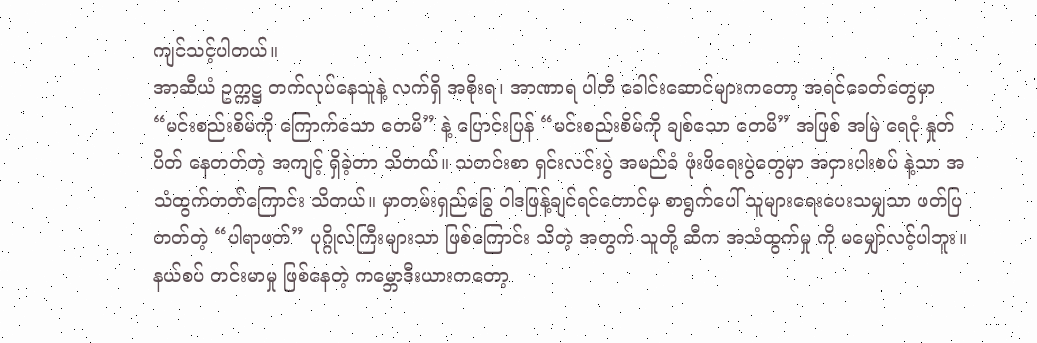ကျင်သင့်ပါတယ်။
အာဆီယံ ဥက္ကဋ္ဌ တက်လုပ်နေသူနဲ့ လက်ရှိ အစိုးရ၊ အာဏာရ ပါတီ ခေါင်းဆောင်များကတော့ အရင်ခေတ်တွေမှာ “မင်းစည်းစိမ်ကို ကြောက်သော တေမိ” နဲ့ ပြောင်းပြန် “မင်းစည်းစိမ်ကို ချစ်သော တေမိ” အဖြစ် အမြဲ ရေငုံ နှုတ်ပိတ် နေတတ်တဲ့ အကျင့် ရှိခဲ့တာ သိတယ်။ သတင်းစာ ရှင်းလင်းပွဲ အမည်ခံ ဖုံးဖိရေးပွဲတွေမှာ အငှားပါးစပ် နဲ့သာ အသံထွက်တတ်ကြောင်း သိတယ်။ မှာတမ်းရှည်ခြွေ ဝါဒဖြန့်ချင်ရင်တောင်မှ စာရွက်ပေါ် သူများရေးပေးသမျှသာ ဖတ်ပြတတ်တဲ့ “ပါရာဖတ်” ပုဂ္ဂိုလ်ကြီးများသာ ဖြစ်ကြောင်း သိတဲ့ အတွက် သူတို့ ဆီက အသံထွက်မှု ကို မမျှော်လင့်ပါဘူး။
နယ်စပ် တင်းမာမှု ဖြစ်နေတဲ့ ကမ္ဘောဒီးယားကတော့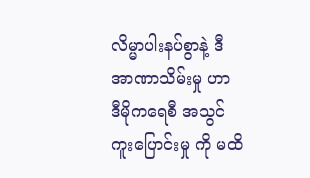လိမ္မာပါးနပ်စွာနဲ့ ဒီအာဏာသိမ်းမှု ဟာ ဒီမိုကရေစီ အသွင်ကူးပြောင်းမှု ကို မထိ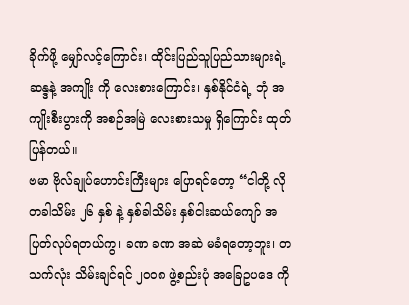ခိုက်ဖို့ မျှော်လင့်ကြောင်း၊ ထိုင်းပြည်သူပြည်သားများရဲ့ ဆန္ဒနဲ့ အကျိုး ကို လေးစားကြောင်း၊ နှစ်နိုင်ငံရဲ့ ဘုံ အကျိုးစီးပွားကို အစဉ်အမြဲ လေးစားသမှု ရှိကြောင်း ထုတ်ပြန်တယ်။
ဗမာ ဗိုလ်ချုပ်ဟောင်းကြီးများ ပြောရင်တော့ “ငါတို့ လို တခါသိမ်း ၂၆ နှစ် နဲ့ နှစ်ခါသိမ်း နှစ်ငါးဆယ်ကျော် အပြတ်လုပ်ရတယ်ကွ၊ ခဏ ခဏ အဆဲ မခံရတော့ဘူး၊ တသက်လုံး သိမ်းချင်ရင် ၂၀၀၈ ဖွဲ့စည်းပုံ အခြေဥပဒေ ကို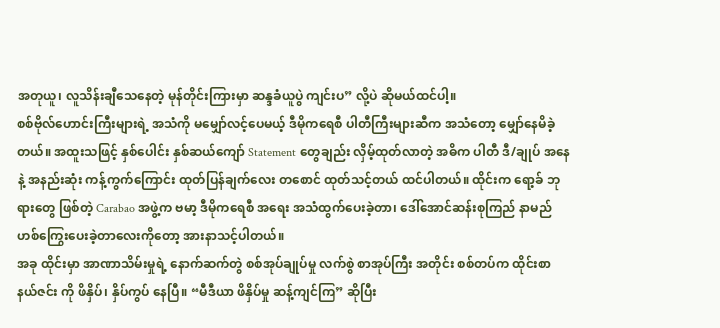အတုယူ၊ လူသိန်းချီသေနေတဲ့ မုန်တိုင်းကြားမှာ ဆန္ဒခံယူပွဲ ကျင်းပ” လို့ပဲ ဆိုမယ်ထင်ပါ့။
စစ်ဗိုလ်ဟောင်းကြီးများရဲ့ အသံကို မမျှော်လင့်ပေမယ့် ဒီမိုကရေစီ ပါတီကြီးများဆီက အသံတော့ မျှော်နေမိခဲ့တယ်။ အထူးသဖြင့် နှစ်ပေါင်း နှစ်ဆယ်ကျော် Statement တွေချည်း လှိမ့်ထုတ်လာတဲ့ အဓိက ပါတီ ဒီ/ချုပ် အနေနဲ့ အနည်းဆုံး ကန့်ကွက်ကြောင်း ထုတ်ပြန်ချက်လေး တစောင် ထုတ်သင့်တယ် ထင်ပါတယ်။ ထိုင်းက ရော့ခ် ဘုရားတွေ ဖြစ်တဲ့ Carabao အဖွဲ့က ဗမာ့ ဒီမိုကရေစီ အရေး အသံထွက်ပေးခဲ့တာ၊ ဒေါ်အောင်ဆန်းစုကြည် နာမည် ဟစ်ကြွေးပေးခဲ့တာလေးကိုတော့ အားနာသင့်ပါတယ်။
အခု ထိုင်းမှာ အာဏာသိမ်းမှုရဲ့ နောက်ဆက်တွဲ စစ်အုပ်ချုပ်မှု လက်စွဲ စာအုပ်ကြီး အတိုင်း စစ်တပ်က ထိုင်းစာနယ်ဇင်း ကို ဖိနှိပ်၊ နှိပ်ကွပ် နေပြီ။ “မီဒီယာ ဖိနှိပ်မှု ဆန့်ကျင်ကြ” ဆိုပြီး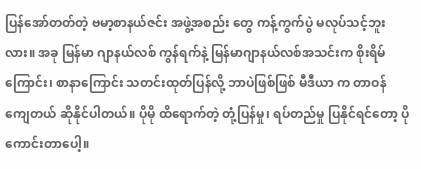ပြန်အော်တတ်တဲ့ ဗမာ့စာနယ်ဇင်း အဖွဲ့အစည်း တွေ ကန့်ကွက်ပွဲ မလုပ်သင့်ဘူးလား။ အခု မြန်မာ ဂျာနယ်လစ် ကွန်ရက်နဲ့ မြန်မာဂျာနယ်လစ်အသင်းက စိုးရိမ်ကြောင်း၊ စာနာကြောင်း သတင်းထုတ်ပြန်လို့ ဘာပဲဖြစ်ဖြစ် မီဒီယာ က တာဝန် ကျေတယ် ဆိုနိုင်ပါတယ်။ ပိုမို ထိရောက်တဲ့ တုံ့ပြန်မှု၊ ရပ်တည်မှု ပြနိုင်ရင်တော့ ပိုကောင်းတာပေါ့။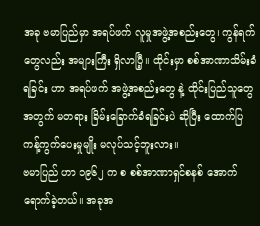အခု ဗမာပြည်မှာ အရပ်ဖက် လူမှုအဖွဲ့အစည်းတွေ၊ ကွန်ရက် တွေလည်း အများကြီး ရှိလာပြီ့။ ထိုင်းမှာ စစ်အာဏာသိမ်းခံရခြင်း ဟာ အရပ်ဖက် အဖွဲ့အစည်းတွေ နဲ့ ထိုင်းပြည်သူတွေ အတွက် မတရား ခြိမ်းခြောက်ခံရခြင်းပဲ ဆိုပြီး ထောက်ပြ ကန့်ကွက်ပေးမှုမျိုး မလုပ်သင့်ဘူးလား။
ဗမာပြည် ဟာ ၁၉၆၂ က စ စစ်အာဏာရှင်စနစ် အောက် ရောက်ခဲ့တယ်။ အခုအ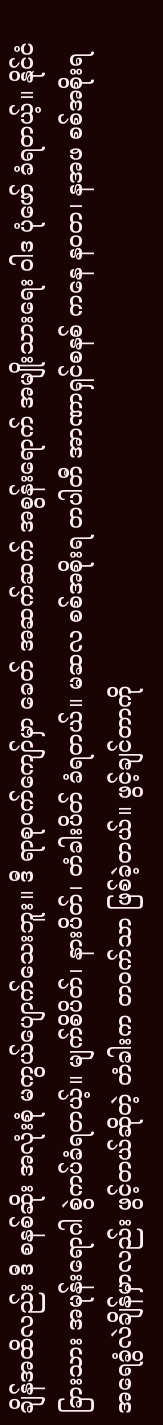ချိန်အထိလည်း ဒီ စနစ်ဆိုး အလုံးစုံ မကွယ်ပျောက်သေးဘူး။ ဒီ ရာစုဝက်ကျော်မှာ ခေတ် အဆက်ဆက် အစွန်းရောက် အမျိုးသားရေး ဝါဒ ပုံဖော် ခံရတယ့်။ နိုင်ငံခြားသား အမုန်းရောဂါ စွဲကပ်ခံရတယ့်။ မျက်စိပိတ်၊ နားပိတ်၊ တံခါးပိတ် ခံရတယ်။ မဆလ စစ်အစိုးရ တပါတီ အာဏာရှင်စနစ် ကနေ နဝတ၊ နအဖ စစ်အစိုးရ အရေခွံလဲချိန်မှာလည်း ဖွင့်တယ်ဆိုတဲ့ တံခါးက တဝက်သာ ဖြစ်ခဲ့တယ်။ ဖွင့်ချင်တာကို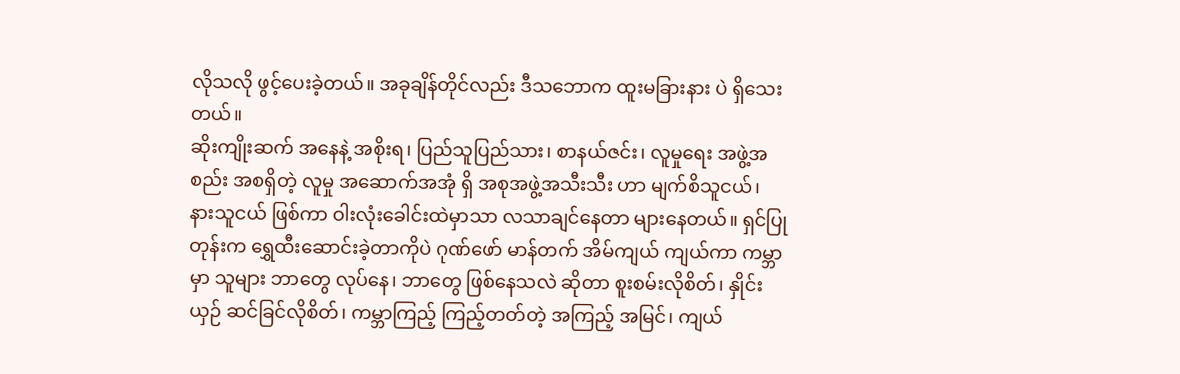လိုသလို ဖွင့်ပေးခဲ့တယ်။ အခုချိန်တိုင်လည်း ဒီသဘောက ထူးမခြားနား ပဲ ရှိသေးတယ်။
ဆိုးကျိုးဆက် အနေနဲ့ အစိုးရ၊ ပြည်သူပြည်သား၊ စာနယ်ဇင်း၊ လူမှုရေး အဖွဲ့အစည်း အစရှိတဲ့ လူမှု အဆောက်အအုံ ရှိ အစုအဖွဲ့အသီးသီး ဟာ မျက်စိသူငယ်၊ နားသူငယ် ဖြစ်ကာ ဝါးလုံးခေါင်းထဲမှာသာ လသာချင်နေတာ များနေတယ်။ ရှင်ပြုတုန်းက ရွှေထီးဆောင်းခဲ့တာကိုပဲ ဂုဏ်ဖော် မာန်တက် အိမ်ကျယ် ကျယ်ကာ ကမ္ဘာမှာ သူများ ဘာတွေ လုပ်နေ၊ ဘာတွေ ဖြစ်နေသလဲ ဆိုတာ စူးစမ်းလိုစိတ်၊ နှိုင်းယှဉ် ဆင်ခြင်လိုစိတ်၊ ကမ္ဘာကြည့် ကြည့်တတ်တဲ့ အကြည့် အမြင်၊ ကျယ်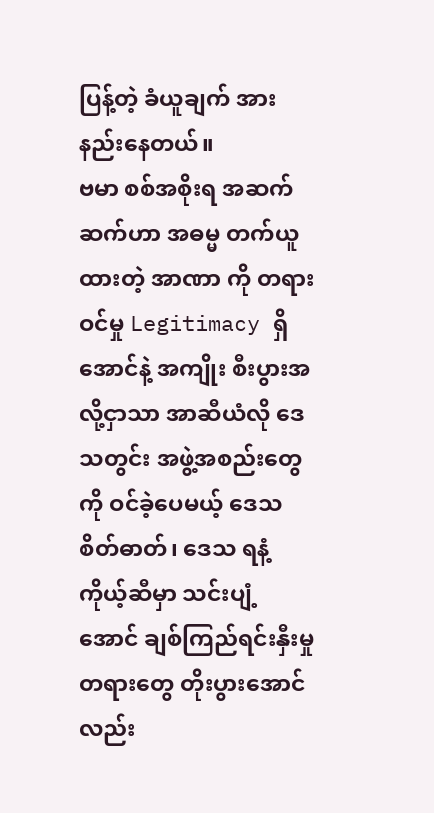ပြန့်တဲ့ ခံယူချက် အားနည်းနေတယ်။
ဗမာ စစ်အစိုးရ အဆက်ဆက်ဟာ အဓမ္မ တက်ယူထားတဲ့ အာဏာ ကို တရားဝင်မှု Legitimacy ရှိအောင်နဲ့ အကျိုး စီးပွားအလို့ငှာသာ အာဆီယံလို ဒေသတွင်း အဖွဲ့အစည်းတွေကို ဝင်ခဲ့ပေမယ့် ဒေသစိတ်ဓာတ်၊ ဒေသ ရနံ့ ကိုယ့်ဆီမှာ သင်းပျံ့အောင် ချစ်ကြည်ရင်းနှီးမှု တရားတွေ တိုးပွားအောင်လည်း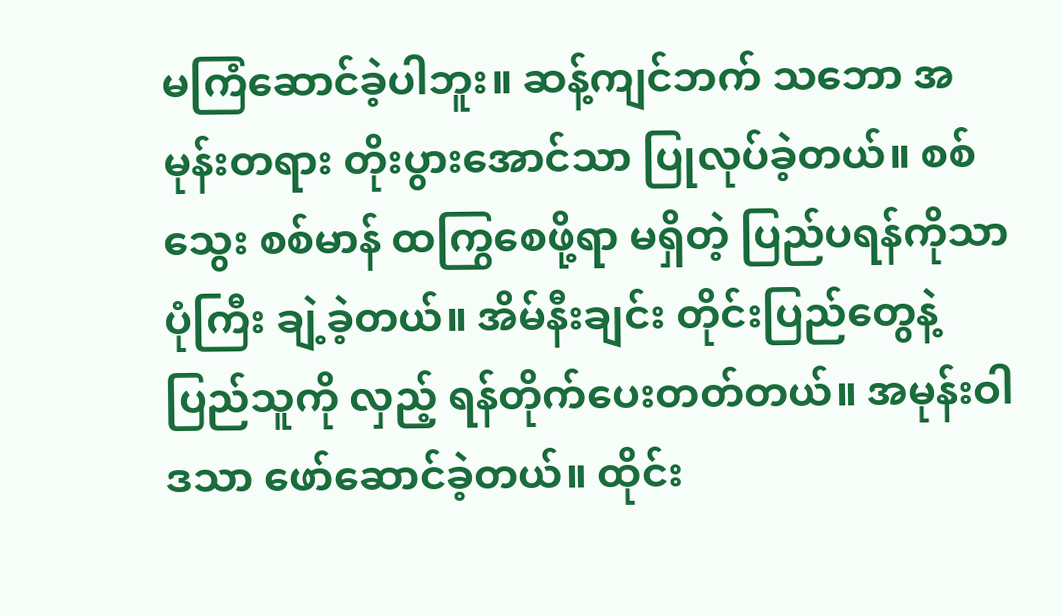မကြံဆောင်ခဲ့ပါဘူး။ ဆန့်ကျင်ဘက် သဘော အမုန်းတရား တိုးပွားအောင်သာ ပြုလုပ်ခဲ့တယ်။ စစ်သွေး စစ်မာန် ထကြွစေဖို့ရာ မရှိတဲ့ ပြည်ပရန်ကိုသာ ပုံကြီး ချဲ့ခဲ့တယ်။ အိမ်နီးချင်း တိုင်းပြည်တွေနဲ့ ပြည်သူကို လှည့် ရန်တိုက်ပေးတတ်တယ်။ အမုန်းဝါဒသာ ဖော်ဆောင်ခဲ့တယ်။ ထိုင်း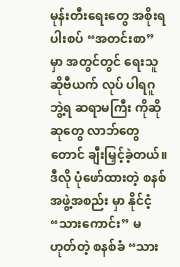မုန်းတီးရေးတွေ အစိုးရ ပါးစပ် “အတင်းစာ” မှာ အတွင်တွင် ရေးသူ ဆိုဗီယက် လုပ် ပါရဂူ ဘွဲ့ရ ဆရာမကြီး ကိုဆို ဆုတွေ လာဘ်တွေတောင် ချီးမြှင့်ခဲ့တယ်။
ဒီလို ပုံဖော်ထားတဲ့ စနစ်အဖွဲ့အစည်း မှာ နိုင်ငံ့ “သားကောင်း” မဟုတ်တဲ့ စနစ်ခံ “သား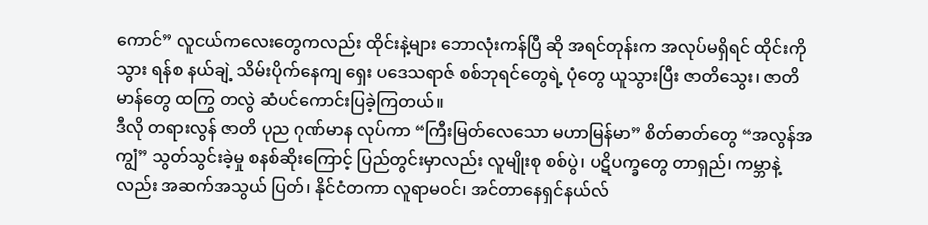ကောင်” လူငယ်ကလေးတွေကလည်း ထိုင်းနဲ့များ ဘောလုံးကန်ပြီ ဆို အရင်တုန်းက အလုပ်မရှိရင် ထိုင်းကို သွား ရန်စ နယ်ချဲ့ သိမ်းပိုက်နေကျ ရှေး ပဒေသရာဇ် စစ်ဘုရင်တွေရဲ့ ပုံတွေ ယူသွားပြီး ဇာတိသွေး၊ ဇာတိမာန်တွေ ထကြွ တလွဲ ဆံပင်ကောင်းပြခဲ့ကြတယ်။
ဒီလို တရားလွန် ဇာတိ ပုည ဂုဏ်မာန လုပ်ကာ “ကြီးမြတ်လေသော မဟာမြန်မာ” စိတ်ဓာတ်တွေ “အလွန်အကျွံ” သွတ်သွင်းခဲ့မှု စနစ်ဆိုးကြောင့် ပြည်တွင်းမှာလည်း လူမျိုးစု စစ်ပွဲ၊ ပဋိပက္ခတွေ တာရှည်၊ ကမ္ဘာနဲ့လည်း အဆက်အသွယ် ပြတ်၊ နိုင်ငံတကာ လူရာမဝင်၊ အင်တာနေရှင်နယ်လ်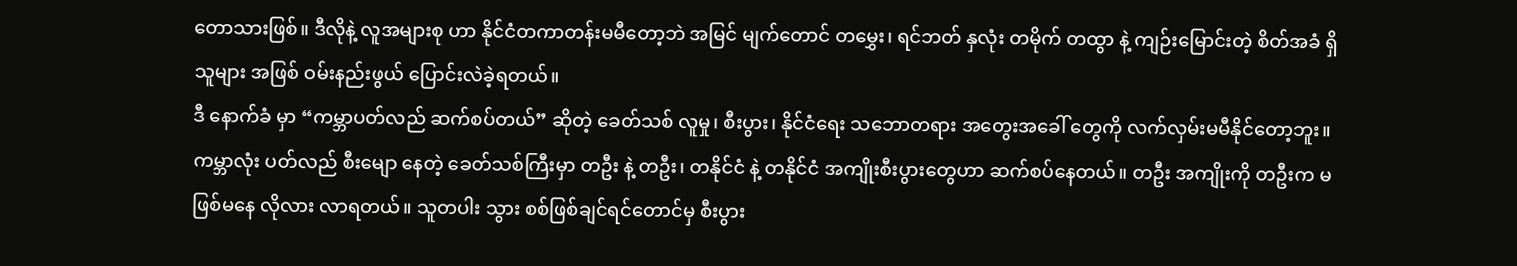တောသားဖြစ်။ ဒီလိုနဲ့ လူအများစု ဟာ နိုင်ငံတကာတန်းမမီတော့ဘဲ အမြင် မျက်တောင် တမွှေး၊ ရင်ဘတ် နှလုံး တမိုက် တထွာ နဲ့ ကျဉ်းမြောင်းတဲ့ စိတ်အခံ ရှိသူများ အဖြစ် ဝမ်းနည်းဖွယ် ပြောင်းလဲခဲ့ရတယ်။
ဒီ နောက်ခံ မှာ “ကမ္ဘာပတ်လည် ဆက်စပ်တယ်” ဆိုတဲ့ ခေတ်သစ် လူမှု၊ စီးပွား၊ နိုင်ငံရေး သဘောတရား အတွေးအခေါ် တွေကို လက်လှမ်းမမီနိုင်တော့ဘူး။ ကမ္ဘာလုံး ပတ်လည် စီးမျော နေတဲ့ ခေတ်သစ်ကြီးမှာ တဦး နဲ့ တဦး၊ တနိုင်ငံ နဲ့ တနိုင်ငံ အကျိုးစီးပွားတွေဟာ ဆက်စပ်နေတယ်။ တဦး အကျိုးကို တဦးက မဖြစ်မနေ လိုလား လာရတယ်။ သူတပါး သွား စစ်ဖြစ်ချင်ရင်တောင်မှ စီးပွား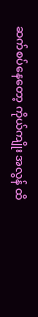ဆက်စပ်နေတော့ ကိုယ်ကျိုး အလွန် ထိ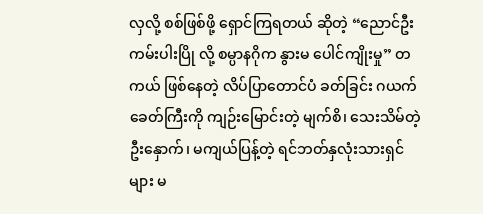လှလို့ စစ်ဖြစ်ဖို့ ရှောင်ကြရတယ် ဆိုတဲ့ “ညောင်ဦး ကမ်းပါးပြို လို့ စမ္ပာနဂိုက နွားမ ပေါင်ကျိုးမှု” တကယ် ဖြစ်နေတဲ့ လိပ်ပြာတောင်ပံ ခတ်ခြင်း ဂယက် ခေတ်ကြီးကို ကျဉ်းမြောင်းတဲ့ မျက်စိ၊ သေးသိမ်တဲ့ ဦးနှောက်၊ မကျယ်ပြန့်တဲ့ ရင်ဘတ်နှလုံးသားရှင်များ မ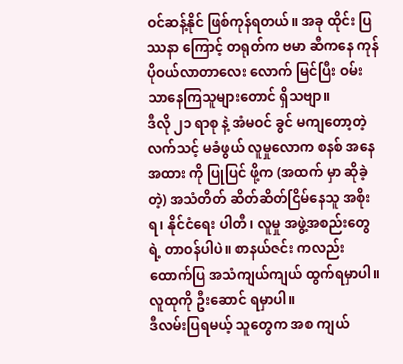ဝင်ဆန့်နိုင် ဖြစ်ကုန်ရတယ်။ အခု ထိုင်း ပြဿနာ ကြောင့် တရုတ်က ဗမာ ဆီကနေ ကုန်ပိုဝယ်လာတာလေး လောက် မြင်ပြီး ဝမ်းသာနေကြသူများတောင် ရှိသဗျာ။
ဒီလို ၂၁ ရာစု နဲ့ အံမဝင် ခွင် မကျတော့တဲ့ လက်သင့် မခံဖွယ် လူမှုလောက စနစ် အနေအထား ကို ပြုပြင် ဖို့က (အထက် မှာ ဆိုခဲ့တဲ့) အသံတိတ် ဆိတ်ဆိတ်ငြိမ်နေသူ အစိုးရ၊ နိုင်ငံရေး ပါတီ၊ လူမှု အဖွဲ့အစည်းတွေရဲ့ တာဝန်ပါပဲ။ စာနယ်ဇင်း ကလည်း ထောက်ပြ အသံကျယ်ကျယ် ထွက်ရမှာပါ။ လူထုကို ဦးဆောင် ရမှာပါ။
ဒီလမ်းပြရမယ့် သူတွေက အစ ကျယ်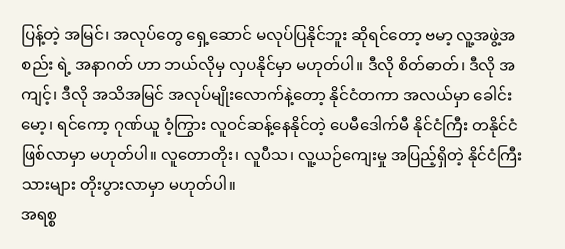ပြန့်တဲ့ အမြင်၊ အလုပ်တွေ ရှေ့ဆောင် မလုပ်ပြနိုင်ဘူး ဆိုရင်တော့ ဗမာ့ လူ့အဖွဲ့အစည်း ရဲ့ အနာဂတ် ဟာ ဘယ်လိုမှ လှပနိုင်မှာ မဟုတ်ပါ။ ဒီလို စိတ်ဓာတ်၊ ဒီလို အကျင့်၊ ဒီလို အသိအမြင် အလုပ်မျိုးလောက်နဲ့တော့ နိုင်ငံတကာ အလယ်မှာ ခေါင်းမော့၊ ရင်ကော့ ဂုဏ်ယူ ဝံ့ကြွား လူဝင်ဆန့်နေနိုင်တဲ့ ပေမီဒေါက်မီ နိုင်ငံကြီး တနိုင်ငံ ဖြစ်လာမှာ မဟုတ်ပါ။ လူတောတိုး၊ လူပီသ၊ လူ့ယဉ်ကျေးမှု အပြည့်ရှိတဲ့ နိုင်ငံကြီးသားများ တိုးပွားလာမှာ မဟုတ်ပါ။
အရစ္စ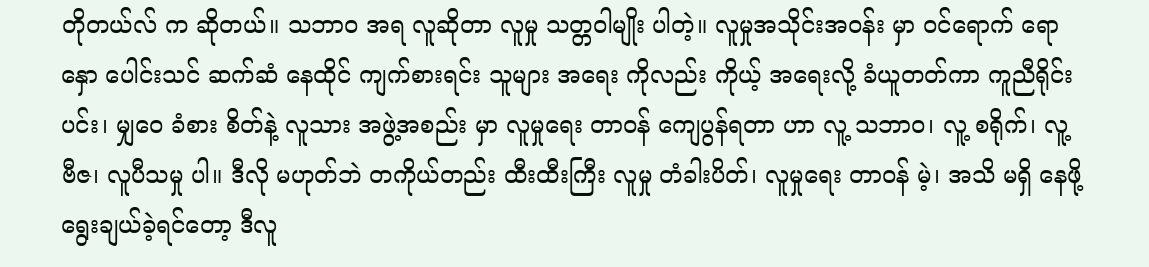တိုတယ်လ် က ဆိုတယ်။ သဘာဝ အရ လူဆိုတာ လူမှု သတ္တဝါမျိုး ပါတဲ့။ လူမှုအသိုင်းအဝန်း မှာ ဝင်ရောက် ရောနှော ပေါင်းသင် ဆက်ဆံ နေထိုင် ကျက်စားရင်း သူများ အရေး ကိုလည်း ကိုယ့် အရေးလို့ ခံယူတတ်ကာ ကူညီရိုင်းပင်း၊ မျှဝေ ခံစား စိတ်နဲ့ လူသား အဖွဲ့အစည်း မှာ လူမှုရေး တာဝန် ကျေပွန်ရတာ ဟာ လူ့ သဘာဝ၊ လူ့ စရိုက်၊ လူ့ ဗီဇ၊ လူပီသမှု ပါ။ ဒီလို မဟုတ်ဘဲ တကိုယ်တည်း ထီးထီးကြီး လူမှု တံခါးပိတ်၊ လူမှုရေး တာဝန် မဲ့၊ အသိ မရှိ နေဖို့ ရွေးချယ်ခဲ့ရင်တော့ ဒီလူ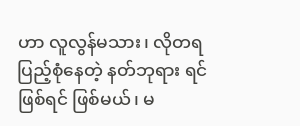ဟာ လူလွန်မသား၊ လိုတရ ပြည့်စုံနေတဲ့ နတ်ဘုရား ရင် ဖြစ်ရင် ဖြစ်မယ်၊ မ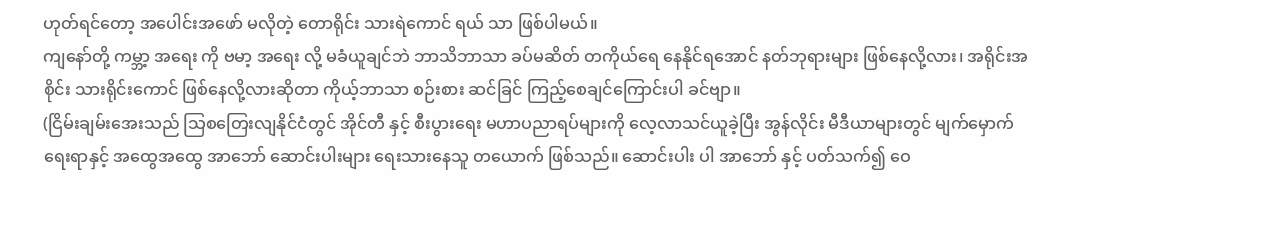ဟုတ်ရင်တော့ အပေါင်းအဖော် မလိုတဲ့ တောရိုင်း သားရဲကောင် ရယ် သာ ဖြစ်ပါမယ်။
ကျနော်တို့ ကမ္ဘာ့ အရေး ကို ဗမာ့ အရေး လို့ မခံယူချင်ဘဲ ဘာသိဘာသာ ခပ်မဆိတ် တကိုယ်ရေ နေနိုင်ရအောင် နတ်ဘုရားများ ဖြစ်နေလို့လား၊ အရိုင်းအစိုင်း သားရိုင်းကောင် ဖြစ်နေလို့လားဆိုတာ ကိုယ့်ဘာသာ စဉ်းစား ဆင်ခြင် ကြည့်စေချင်ကြောင်းပါ ခင်ဗျာ။
(ငြိမ်းချမ်းအေးသည် သြစတြေးလျနိုင်ငံတွင် အိုင်တီ နှင့် စီးပွားရေး မဟာပညာရပ်များကို လေ့လာသင်ယူခဲ့ပြီး အွန်လိုင်း မီဒီယာများတွင် မျက်မှောက် ရေးရာနှင့် အထွေအထွေ အာဘော် ဆောင်းပါးများ ရေးသားနေသူ တယောက် ဖြစ်သည်။ ဆောင်းပါး ပါ အာဘော် နှင့် ပတ်သက်၍ ဝေ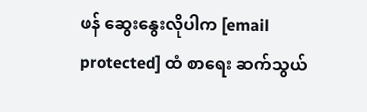ဖန် ဆွေးနွေးလိုပါက [email protected] ထံ စာရေး ဆက်သွယ်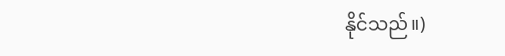နိုင်သည်။)